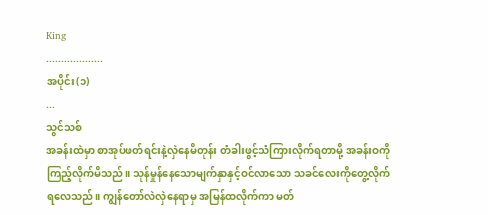King
...................
အပိုင်း(၁)
...
သွင်သစ်
အခန်းထဲမှာ စာအုပ်ဖတ်ရင်းနဲ့လှဲနေမိတုန်း တံခါးဖွင့်သံကြားလိုက်ရတာမို့ အခန်းဝကိုကြည့်လိုက်မိသည်။ သုန်မှုန်နေသောမျက်နှာနှင့်ဝင်လာသော သခင်လေးကိုတွေ့လိုက်ရလေသည်။ ကျွန်တော်လဲလှဲနေရာမှ အမြန်ထလိုက်ကာ မတ်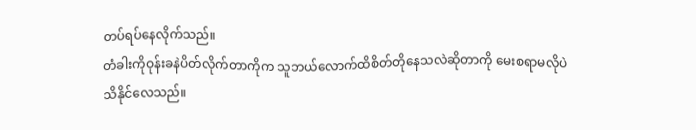တပ်ရပ်နေလိုက်သည်။
တံခါးကိုဝုန်းခနဲပိတ်လိုက်တာကိုက သူဘယ်လောက်ထိစိတ်တိုနေသလဲဆိုတာကို မေးစရာမလိုပဲသိနိုင်လေသည်။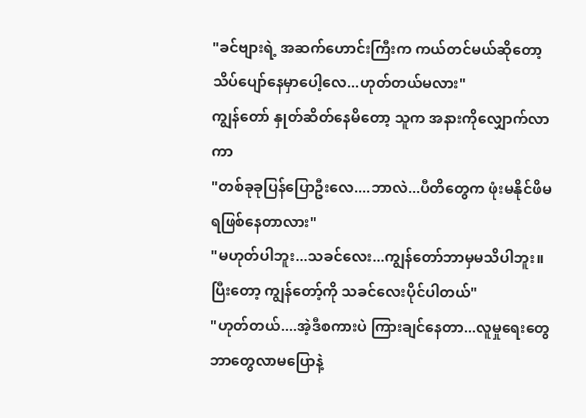"ခင်ဗျားရဲ့ အဆက်ဟောင်းကြီးက ကယ်တင်မယ်ဆိုတော့ သိပ်ပျော်နေမှာပေါ့လေ...ဟုတ်တယ်မလား"
ကျွန်တော် နှုတ်ဆိတ်နေမိတော့ သူက အနားကိုလျှောက်လာကာ
"တစ်ခုခုပြန်ပြောဦးလေ....ဘာလဲ...ပီတိတွေက ဖုံးမနိုင်ဖိမရဖြစ်နေတာလား"
"မဟုတ်ပါဘူး...သခင်လေး...ကျွန်တော်ဘာမှမသိပါဘူး။ ပြီးတော့ ကျွန်တော့်ကို သခင်လေးပိုင်ပါတယ်"
"ဟုတ်တယ်....အဲ့ဒီစကားပဲ ကြားချင်နေတာ...လူမှုရေးတွေဘာတွေလာမပြောနဲ့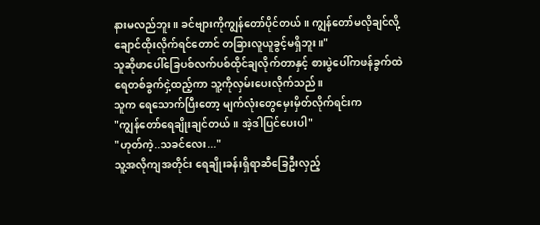နားမလည်ဘူး။ ခင်ဗျားကိုကျွန်တော်ပိုင်တယ်။ ကျွန်တော်မလိုချင်လို့ချောင်ထိုးလိုက်ရင်တောင် တခြားလူယူခွင့်မရှိဘူး။"
သူဆိုဖာပေါ်ခြေပစ်လက်ပစ်ထိုင်ချလိုက်တာနှင့် စားပွဲပေါ်ကဖန်ခွက်ထဲ ရေတစ်ခွက်ငှဲ့ထည့်ကာ သူ့ကိုလှမ်းပေးလိုက်သည်။
သူက ရေသောက်ပြီးတော့ မျက်လုံးတွေမှေးမှိတ်လိုက်ရင်းက
"ကျွန်တော်ရေချိုးချင်တယ်။ အဲ့ဒါပြင်ပေးပါ"
"ဟုတ်ကဲ့..သခင်လေး..."
သူ့အလိုကျအတိုင်း ရေချိုးခန်းရှိရာဆီခြေဦးလှည့်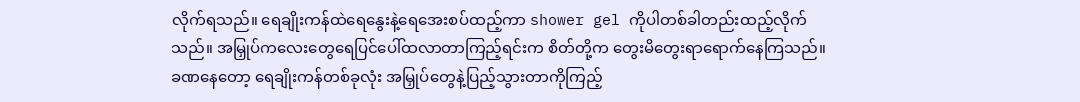လိုက်ရသည်။ ရေချိုးကန်ထဲရေနွေးနဲ့ရေအေးစပ်ထည့်ကာ shower gel ကိုပါတစ်ခါတည်းထည့်လိုက်သည်။ အမြှုပ်ကလေးတွေရေပြင်ပေါ်ထလာတာကြည့်ရင်းက စိတ်တို့က တွေးမိတွေးရာရောက်နေကြသည်။
ခဏနေတော့ ရေချိုးကန်တစ်ခုလုံး အမြှုပ်တွေနဲ့ပြည့်သွားတာကိုကြည့်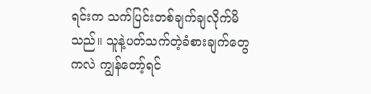ရင်းက သက်ပြင်းတစ်ချက်ချလိုက်မိသည်။ သူနဲ့ပတ်သက်တဲ့ခံစားချက်တွေကလဲ ကျွန်တော့်ရင်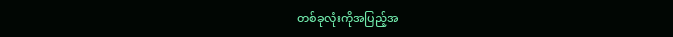တစ်ခုလုံးကိုအပြည့်အ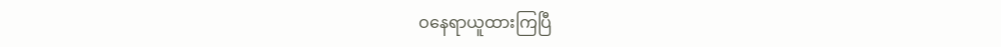ဝနေရာယူထားကြပြီ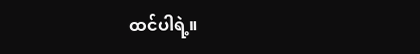ထင်ပါရဲ့။